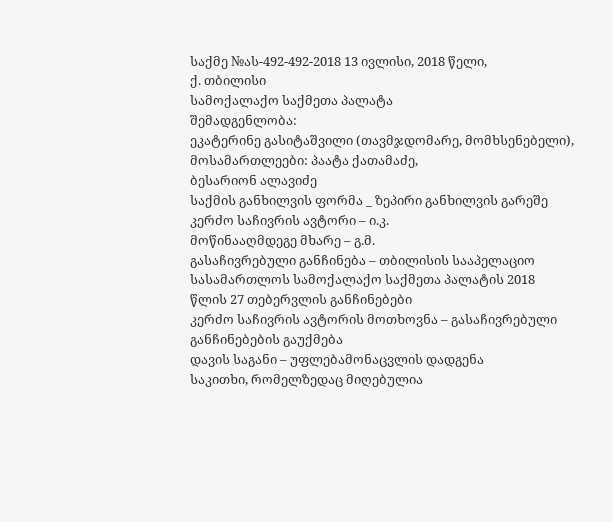საქმე №ას-492-492-2018 13 ივლისი, 2018 წელი,
ქ. თბილისი
სამოქალაქო საქმეთა პალატა
შემადგენლობა:
ეკატერინე გასიტაშვილი (თავმჯდომარე, მომხსენებელი),
მოსამართლეები: პაატა ქათამაძე,
ბესარიონ ალავიძე
საქმის განხილვის ფორმა _ ზეპირი განხილვის გარეშე
კერძო საჩივრის ავტორი – ი.კ.
მოწინააღმდეგე მხარე – გ.მ.
გასაჩივრებული განჩინება – თბილისის სააპელაციო სასამართლოს სამოქალაქო საქმეთა პალატის 2018 წლის 27 თებერვლის განჩინებები
კერძო საჩივრის ავტორის მოთხოვნა – გასაჩივრებული განჩინებების გაუქმება
დავის საგანი – უფლებამონაცვლის დადგენა
საკითხი, რომელზედაც მიღებულია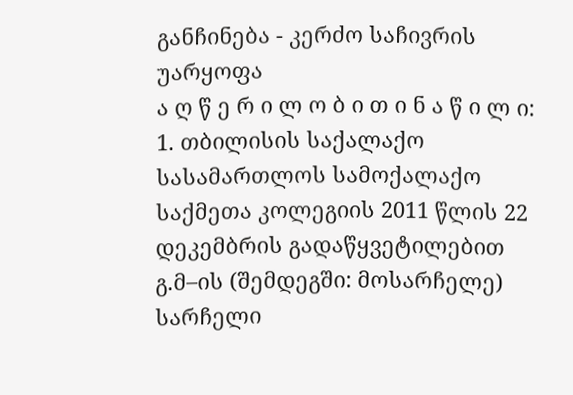განჩინება - კერძო საჩივრის უარყოფა
ა ღ წ ე რ ი ლ ო ბ ი თ ი ნ ა წ ი ლ ი:
1. თბილისის საქალაქო სასამართლოს სამოქალაქო საქმეთა კოლეგიის 2011 წლის 22 დეკემბრის გადაწყვეტილებით გ.მ–ის (შემდეგში: მოსარჩელე) სარჩელი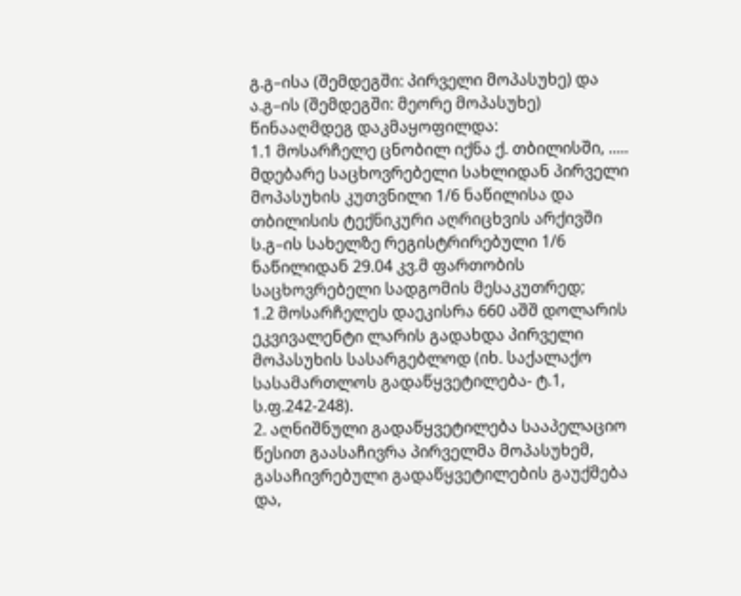გ.გ–ისა (შემდეგში: პირველი მოპასუხე) და ა.გ–ის (შემდეგში: მეორე მოპასუხე) წინააღმდეგ დაკმაყოფილდა:
1.1 მოსარჩელე ცნობილ იქნა ქ. თბილისში, ..... მდებარე საცხოვრებელი სახლიდან პირველი მოპასუხის კუთვნილი 1/6 ნაწილისა და თბილისის ტექნიკური აღრიცხვის არქივში ს.გ–ის სახელზე რეგისტრირებული 1/6 ნაწილიდან 29.04 კვ.მ ფართობის საცხოვრებელი სადგომის მესაკუთრედ;
1.2 მოსარჩელეს დაეკისრა 660 აშშ დოლარის ეკვივალენტი ლარის გადახდა პირველი მოპასუხის სასარგებლოდ (იხ. საქალაქო სასამართლოს გადაწყვეტილება- ტ.1, ს.ფ.242-248).
2. აღნიშნული გადაწყვეტილება სააპელაციო წესით გაასაჩივრა პირველმა მოპასუხემ, გასაჩივრებული გადაწყვეტილების გაუქმება და,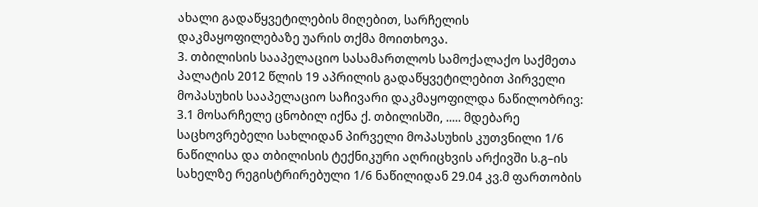ახალი გადაწყვეტილების მიღებით, სარჩელის დაკმაყოფილებაზე უარის თქმა მოითხოვა.
3. თბილისის სააპელაციო სასამართლოს სამოქალაქო საქმეთა პალატის 2012 წლის 19 აპრილის გადაწყვეტილებით პირველი მოპასუხის სააპელაციო საჩივარი დაკმაყოფილდა ნაწილობრივ:
3.1 მოსარჩელე ცნობილ იქნა ქ. თბილისში, ..... მდებარე საცხოვრებელი სახლიდან პირველი მოპასუხის კუთვნილი 1/6 ნაწილისა და თბილისის ტექნიკური აღრიცხვის არქივში ს.გ–ის სახელზე რეგისტრირებული 1/6 ნაწილიდან 29.04 კვ.მ ფართობის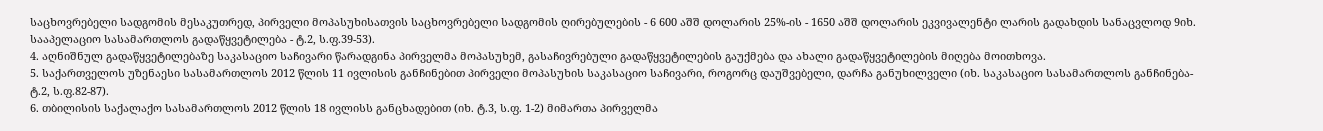საცხოვრებელი სადგომის მესაკუთრედ, პირველი მოპასუხისათვის საცხოვრებელი სადგომის ღირებულების - 6 600 აშშ დოლარის 25%-ის - 1650 აშშ დოლარის ეკვივალენტი ლარის გადახდის სანაცვლოდ 9იხ. სააპელაციო სასამართლოს გადაწყვეტილება - ტ.2, ს.ფ.39-53).
4. აღნიშნულ გადაწყვეტილებაზე საკასაციო საჩივარი წარადგინა პირველმა მოპასუხემ, გასაჩივრებული გადაწყვეტილების გაუქმება და ახალი გადაწყვეტილების მიღება მოითხოვა.
5. საქართველოს უზენაესი სასამართლოს 2012 წლის 11 ივლისის განჩინებით პირველი მოპასუხის საკასაციო საჩივარი, როგორც დაუშვებელი, დარჩა განუხილველი (იხ. საკასაციო სასამართლოს განჩინება- ტ.2, ს.ფ.82-87).
6. თბილისის საქალაქო სასამართლოს 2012 წლის 18 ივლისს განცხადებით (იხ. ტ.3, ს.ფ. 1-2) მიმართა პირველმა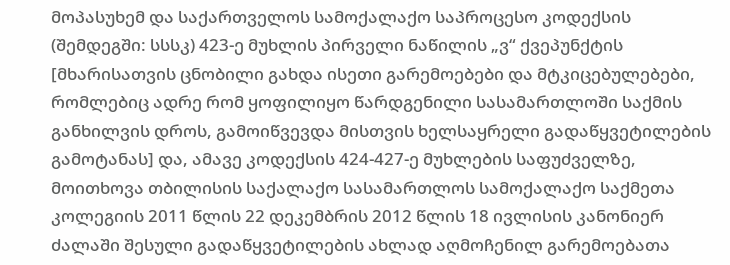მოპასუხემ და საქართველოს სამოქალაქო საპროცესო კოდექსის (შემდეგში: სსსკ) 423-ე მუხლის პირველი ნაწილის „ვ“ ქვეპუნქტის [მხარისათვის ცნობილი გახდა ისეთი გარემოებები და მტკიცებულებები, რომლებიც ადრე რომ ყოფილიყო წარდგენილი სასამართლოში საქმის განხილვის დროს, გამოიწვევდა მისთვის ხელსაყრელი გადაწყვეტილების გამოტანას] და, ამავე კოდექსის 424-427-ე მუხლების საფუძველზე, მოითხოვა თბილისის საქალაქო სასამართლოს სამოქალაქო საქმეთა კოლეგიის 2011 წლის 22 დეკემბრის 2012 წლის 18 ივლისის კანონიერ ძალაში შესული გადაწყვეტილების ახლად აღმოჩენილ გარემოებათა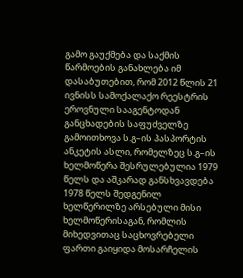გამო გაუქმება და საქმის წარმოების განახლება იმ დასაბუთებით, რომ 2012 წლის 21 ივნისს სამოქალაქო რეესტრის ეროვნული სააგენტოდან განცხადების საფუძველზე გამოითხოვა ს.გ–ის პასპორტის ანკეტის ასლი, რომელზეც ს.გ–ის ხელმოწერა შესრულებულია 1979 წელს და აშკარად განსხვავდება 1978 წელს შედგენილ ხელწერილზე არსებული მისი ხელმოწერისაგან, რომლის მიხედვითაც საცხოვრებელი ფართი გაიყიდა მოსარჩელის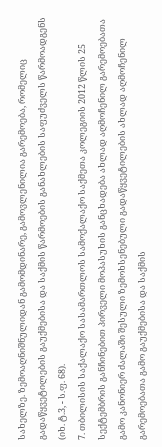სახელზე. ზემოაღნიშნულიდან გამომდინარე, გამოვლენილია გარემოება, რომელიც გადაწყვეტილების გაუქმებისა და საქმის წარმოების განახლების საფუძველს წარმოადგენს (იხ. ტ.3, - ს.ფ. 68).
7. თბილისის საქალაქო სასამართლოს სამოქალაქო საქმეთა კოლეგიის 2012 წლის 25 სექტემბრის განჩინებით პირველი მოპასუხის განცხადება ახლად აღმოჩენილ გარემოებათა გამო კანონიერ ძალაში შესული ზემოხსენებული გადაწყვეტილების ახლად აღმოჩენილ გარემოებათა გამო გაუქმებისა და საქმის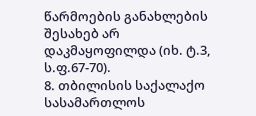წარმოების განახლების შესახებ არ დაკმაყოფილდა (იხ. ტ.3, ს.ფ.67-70).
8. თბილისის საქალაქო სასამართლოს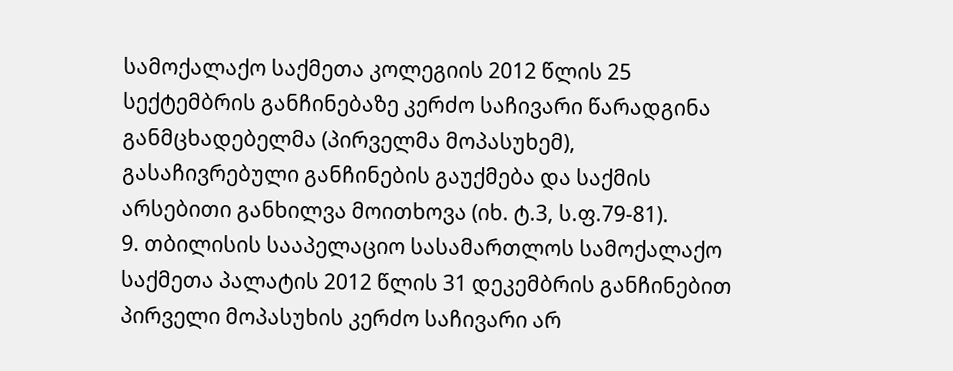სამოქალაქო საქმეთა კოლეგიის 2012 წლის 25 სექტემბრის განჩინებაზე კერძო საჩივარი წარადგინა განმცხადებელმა (პირველმა მოპასუხემ), გასაჩივრებული განჩინების გაუქმება და საქმის არსებითი განხილვა მოითხოვა (იხ. ტ.3, ს.ფ.79-81).
9. თბილისის სააპელაციო სასამართლოს სამოქალაქო საქმეთა პალატის 2012 წლის 31 დეკემბრის განჩინებით პირველი მოპასუხის კერძო საჩივარი არ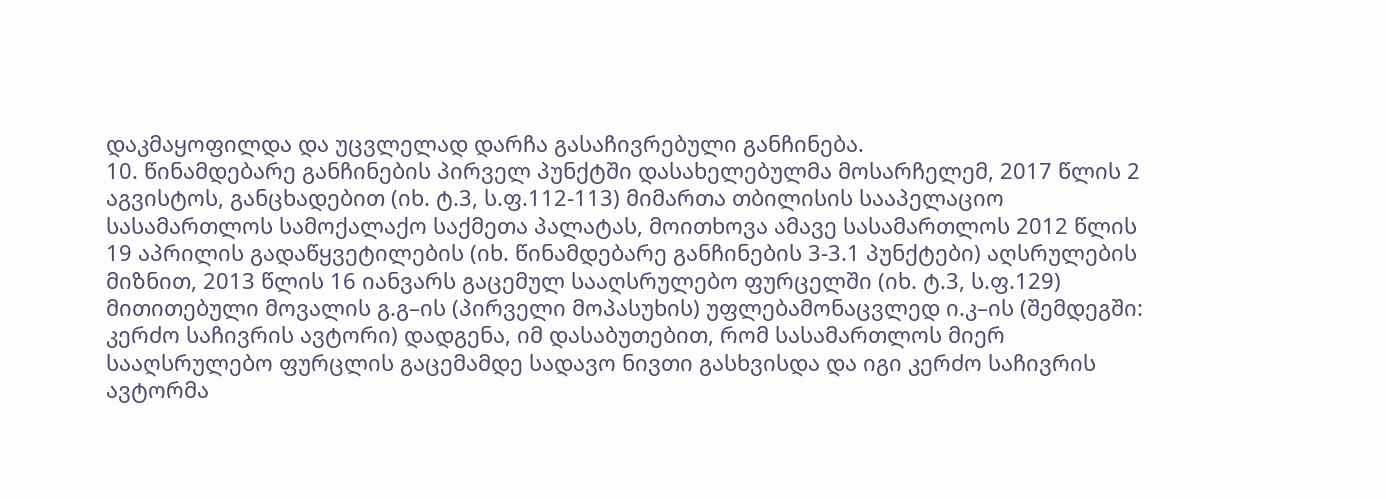დაკმაყოფილდა და უცვლელად დარჩა გასაჩივრებული განჩინება.
10. წინამდებარე განჩინების პირველ პუნქტში დასახელებულმა მოსარჩელემ, 2017 წლის 2 აგვისტოს, განცხადებით (იხ. ტ.3, ს.ფ.112-113) მიმართა თბილისის სააპელაციო სასამართლოს სამოქალაქო საქმეთა პალატას, მოითხოვა ამავე სასამართლოს 2012 წლის 19 აპრილის გადაწყვეტილების (იხ. წინამდებარე განჩინების 3-3.1 პუნქტები) აღსრულების მიზნით, 2013 წლის 16 იანვარს გაცემულ სააღსრულებო ფურცელში (იხ. ტ.3, ს.ფ.129) მითითებული მოვალის გ.გ–ის (პირველი მოპასუხის) უფლებამონაცვლედ ი.კ–ის (შემდეგში: კერძო საჩივრის ავტორი) დადგენა, იმ დასაბუთებით, რომ სასამართლოს მიერ სააღსრულებო ფურცლის გაცემამდე სადავო ნივთი გასხვისდა და იგი კერძო საჩივრის ავტორმა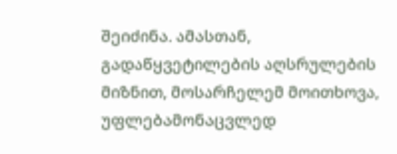შეიძინა. ამასთან, გადაწყვეტილების აღსრულების მიზნით, მოსარჩელემ მოითხოვა, უფლებამონაცვლედ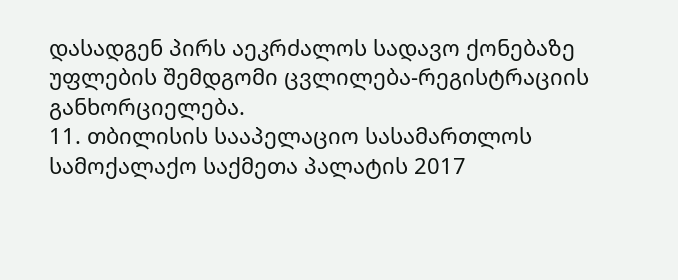დასადგენ პირს აეკრძალოს სადავო ქონებაზე უფლების შემდგომი ცვლილება-რეგისტრაციის განხორციელება.
11. თბილისის სააპელაციო სასამართლოს სამოქალაქო საქმეთა პალატის 2017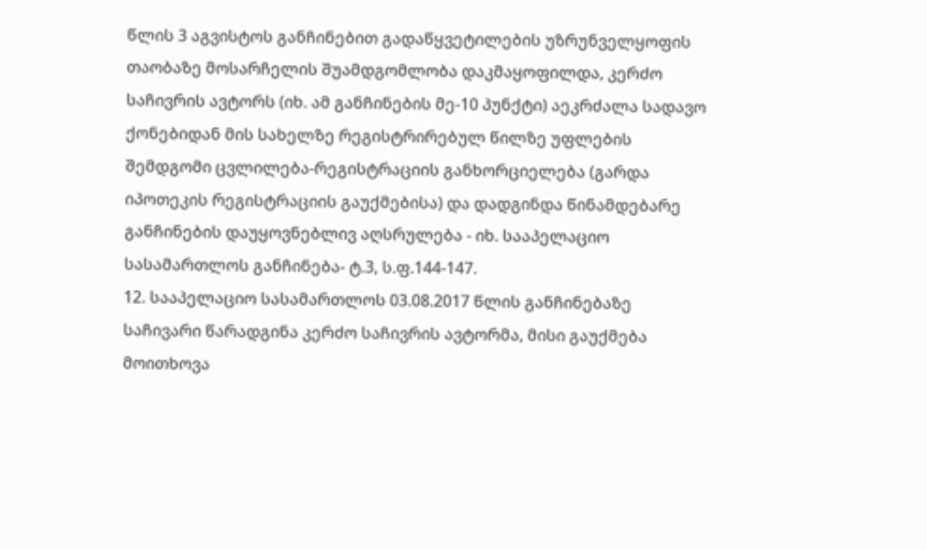წლის 3 აგვისტოს განჩინებით გადაწყვეტილების უზრუნველყოფის თაობაზე მოსარჩელის შუამდგომლობა დაკმაყოფილდა, კერძო საჩივრის ავტორს (იხ. ამ განჩინების მე-10 პუნქტი) აეკრძალა სადავო ქონებიდან მის სახელზე რეგისტრირებულ წილზე უფლების შემდგომი ცვლილება-რეგისტრაციის განხორციელება (გარდა იპოთეკის რეგისტრაციის გაუქმებისა) და დადგინდა წინამდებარე განჩინების დაუყოვნებლივ აღსრულება - იხ. სააპელაციო სასამართლოს განჩინება- ტ.3, ს.ფ.144-147.
12. სააპელაციო სასამართლოს 03.08.2017 წლის განჩინებაზე საჩივარი წარადგინა კერძო საჩივრის ავტორმა, მისი გაუქმება მოითხოვა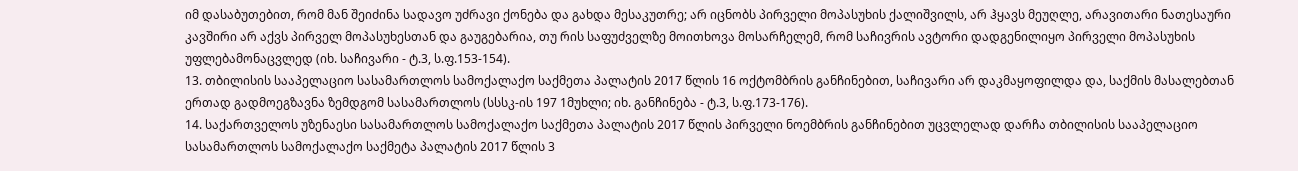იმ დასაბუთებით, რომ მან შეიძინა სადავო უძრავი ქონება და გახდა მესაკუთრე; არ იცნობს პირველი მოპასუხის ქალიშვილს, არ ჰყავს მეუღლე, არავითარი ნათესაური კავშირი არ აქვს პირველ მოპასუხესთან და გაუგებარია, თუ რის საფუძველზე მოითხოვა მოსარჩელემ, რომ საჩივრის ავტორი დადგენილიყო პირველი მოპასუხის უფლებამონაცვლედ (იხ. საჩივარი - ტ.3, ს.ფ.153-154).
13. თბილისის სააპელაციო სასამართლოს სამოქალაქო საქმეთა პალატის 2017 წლის 16 ოქტომბრის განჩინებით, საჩივარი არ დაკმაყოფილდა და, საქმის მასალებთან ერთად გადმოეგზავნა ზემდგომ სასამართლოს (სსსკ-ის 197 1მუხლი; იხ. განჩინება - ტ.3, ს.ფ.173-176).
14. საქართველოს უზენაესი სასამართლოს სამოქალაქო საქმეთა პალატის 2017 წლის პირველი ნოემბრის განჩინებით უცვლელად დარჩა თბილისის სააპელაციო სასამართლოს სამოქალაქო საქმეტა პალატის 2017 წლის 3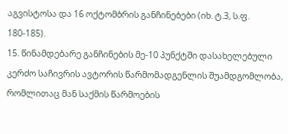აგვისტოსა და 16 ოქტომბრის განჩინებები (იხ. ტ.3, ს.ფ. 180-185).
15. წინამდებარე განჩინების მე-10 პუნქტში დასახელებული კერძო საჩივრის ავტორის წარმომადგენლის შუამდგომლობა, რომლითაც მან საქმის წარმოების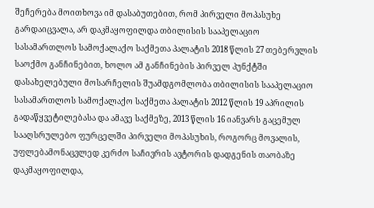შეჩერება მოითხოვა იმ დასაბუთებით, რომ პირველი მოპასუხე გარდაიცვალა, არ დაკმაყოფილდა თბილისის სააპელაციო სასამართლოს სამოქალაქო საქმეთა პალატის 2018 წლის 27 თებერვლის საოქმო განჩინებით, ხოლო ამ განჩინების პირველ პუნქტში დასახელებული მოსარჩელის შუამდგომლობა თბილისის სააპელაციო სასამართლოს სამოქალაქო საქმეთა პალატის 2012 წლის 19 აპრილის გადაწყვეტილებასა და ამავე საქმეზე, 2013 წლის 16 იანვარს გაცემულ სააღსრულებო ფურცელში პირველი მოპასუხის, როგორც მოვალის, უფლებამონაცვლედ კერძო საჩივრის ავტორის დადგენის თაობაზე დაკმაყოფილდა,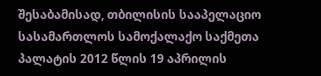შესაბამისად, თბილისის სააპელაციო სასამართლოს სამოქალაქო საქმეთა პალატის 2012 წლის 19 აპრილის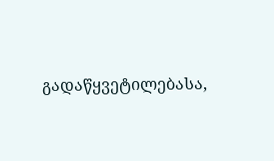გადაწყვეტილებასა,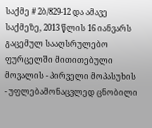საქმე # 2ბ/829-12 და ამავე საქმეზე, 2013 წლის 16 იანვარს გაცემულ სააღსრულებო ფურცელში მითითებული მოვალის - პირველი მოპასუხის - უფლებამონაცვლედ ცნობილი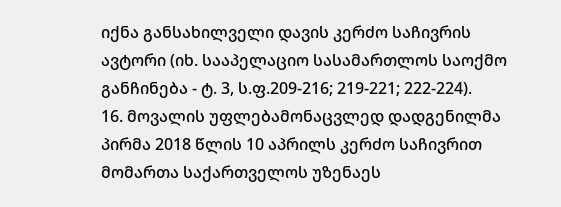იქნა განსახილველი დავის კერძო საჩივრის ავტორი (იხ. სააპელაციო სასამართლოს საოქმო განჩინება - ტ. 3, ს.ფ.209-216; 219-221; 222-224).
16. მოვალის უფლებამონაცვლედ დადგენილმა პირმა 2018 წლის 10 აპრილს კერძო საჩივრით მომართა საქართველოს უზენაეს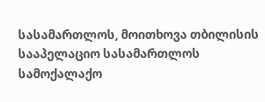სასამართლოს, მოითხოვა თბილისის სააპელაციო სასამართლოს სამოქალაქო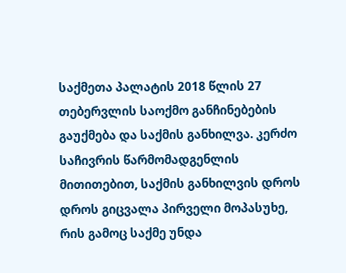საქმეთა პალატის 2018 წლის 27 თებერვლის საოქმო განჩინებების გაუქმება და საქმის განხილვა. კერძო საჩივრის წარმომადგენლის მითითებით, საქმის განხილვის დროს დროს გიცვალა პირველი მოპასუხე, რის გამოც საქმე უნდა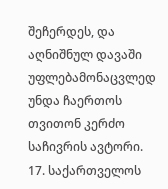შეჩერდეს, და აღნიშნულ დავაში უფლებამონაცვლედ უნდა ჩაერთოს თვითონ კერძო საჩივრის ავტორი.
17. საქართველოს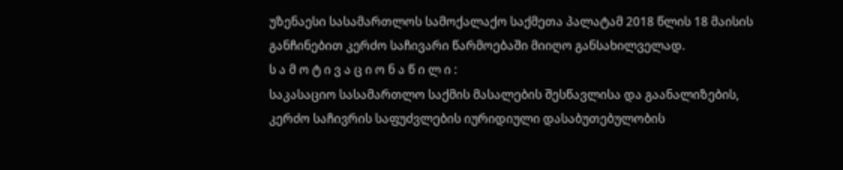უზენაესი სასამართლოს სამოქალაქო საქმეთა პალატამ 2018 წლის 18 მაისის განჩინებით კერძო საჩივარი წარმოებაში მიიღო განსახილველად.
ს ა მ ო ტ ი ვ ა ც ი ო ნ ა წ ი ლ ი :
საკასაციო სასამართლო საქმის მასალების შესწავლისა და გაანალიზების, კერძო საჩივრის საფუძვლების იურიდიული დასაბუთებულობის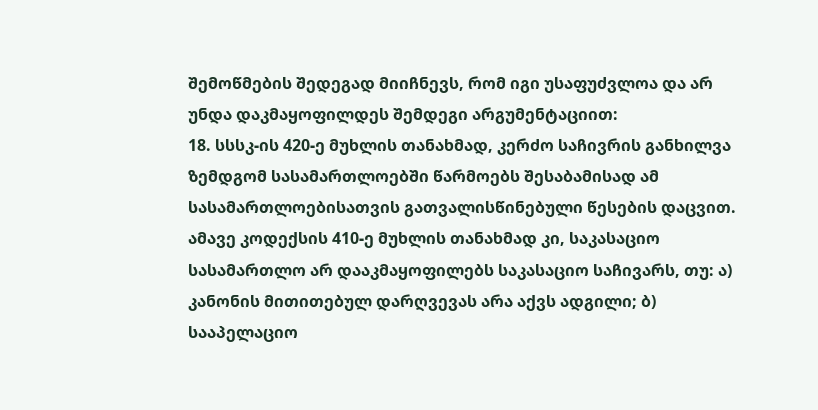შემოწმების შედეგად მიიჩნევს, რომ იგი უსაფუძვლოა და არ უნდა დაკმაყოფილდეს შემდეგი არგუმენტაციით:
18. სსსკ-ის 420-ე მუხლის თანახმად, კერძო საჩივრის განხილვა ზემდგომ სასამართლოებში წარმოებს შესაბამისად ამ სასამართლოებისათვის გათვალისწინებული წესების დაცვით. ამავე კოდექსის 410-ე მუხლის თანახმად კი, საკასაციო სასამართლო არ დააკმაყოფილებს საკასაციო საჩივარს, თუ: ა) კანონის მითითებულ დარღვევას არა აქვს ადგილი; ბ) სააპელაციო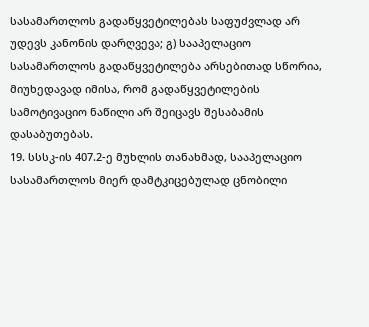სასამართლოს გადაწყვეტილებას საფუძვლად არ უდევს კანონის დარღვევა; გ) სააპელაციო სასამართლოს გადაწყვეტილება არსებითად სწორია, მიუხედავად იმისა, რომ გადაწყვეტილების სამოტივაციო ნაწილი არ შეიცავს შესაბამის დასაბუთებას.
19. სსსკ-ის 407.2-ე მუხლის თანახმად, სააპელაციო სასამართლოს მიერ დამტკიცებულად ცნობილი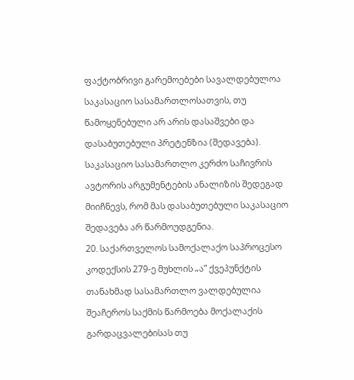ფაქტობრივი გარემოებები სავალდებულოა საკასაციო სასამართლოსათვის, თუ წამოყენებული არ არის დასაშვები და დასაბუთებული პრეტენზია (შედავება). საკასაციო სასამართლო კერძო საჩივრის ავტორის არგუმენტების ანალიზის შედეგად მიიჩნევს, რომ მას დასაბუთებული საკასაციო შედავება არ წარმოუდგენია.
20. საქართველოს სამოქალაქო საპროცესო კოდექსის 279-ე მუხლის „ა“ ქვეპუნქტის თანახმად სასამართლო ვალდებულია შეაჩეროს საქმის წარმოება მოქალაქის გარდაცვალებისას თუ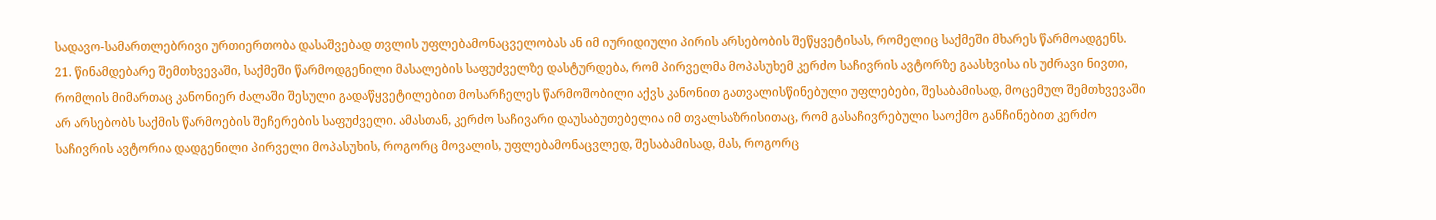სადავო-სამართლებრივი ურთიერთობა დასაშვებად თვლის უფლებამონაცველობას ან იმ იურიდიული პირის არსებობის შეწყვეტისას, რომელიც საქმეში მხარეს წარმოადგენს.
21. წინამდებარე შემთხვევაში, საქმეში წარმოდგენილი მასალების საფუძველზე დასტურდება, რომ პირველმა მოპასუხემ კერძო საჩივრის ავტორზე გაასხვისა ის უძრავი ნივთი, რომლის მიმართაც კანონიერ ძალაში შესული გადაწყვეტილებით მოსარჩელეს წარმოშობილი აქვს კანონით გათვალისწინებული უფლებები, შესაბამისად, მოცემულ შემთხვევაში არ არსებობს საქმის წარმოების შეჩერების საფუძველი. ამასთან, კერძო საჩივარი დაუსაბუთებელია იმ თვალსაზრისითაც, რომ გასაჩივრებული საოქმო განჩინებით კერძო საჩივრის ავტორია დადგენილი პირველი მოპასუხის, როგორც მოვალის, უფლებამონაცვლედ, შესაბამისად, მას, როგორც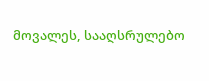მოვალეს, სააღსრულებო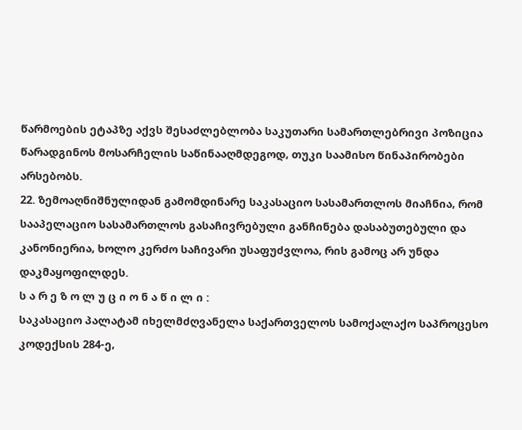წარმოების ეტაპზე აქვს შესაძლებლობა საკუთარი სამართლებრივი პოზიცია წარადგინოს მოსარჩელის საწინააღმდეგოდ, თუკი საამისო წინაპირობები არსებობს.
22. ზემოაღნიშნულიდან გამომდინარე საკასაციო სასამართლოს მიაჩნია, რომ სააპელაციო სასამართლოს გასაჩივრებული განჩინება დასაბუთებული და კანონიერია, ხოლო კერძო საჩივარი უსაფუძვლოა, რის გამოც არ უნდა დაკმაყოფილდეს.
ს ა რ ე ზ ო ლ უ ც ი ო ნ ა წ ი ლ ი :
საკასაციო პალატამ იხელმძღვანელა საქართველოს სამოქალაქო საპროცესო კოდექსის 284-ე,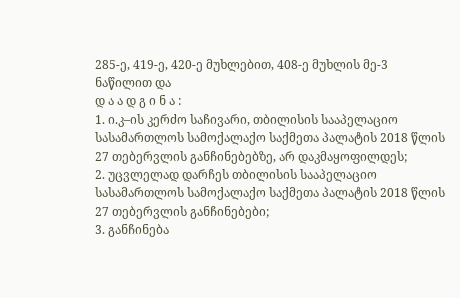285-ე, 419-ე, 420-ე მუხლებით, 408-ე მუხლის მე-3 ნაწილით და
დ ა ა დ გ ი ნ ა :
1. ი.კ–ის კერძო საჩივარი, თბილისის სააპელაციო სასამართლოს სამოქალაქო საქმეთა პალატის 2018 წლის 27 თებერვლის განჩინებებზე, არ დაკმაყოფილდეს;
2. უცვლელად დარჩეს თბილისის სააპელაციო სასამართლოს სამოქალაქო საქმეთა პალატის 2018 წლის 27 თებერვლის განჩინებები;
3. განჩინება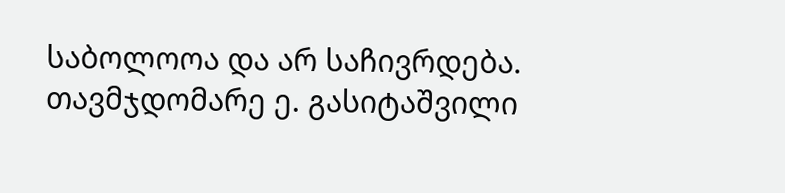საბოლოოა და არ საჩივრდება.
თავმჯდომარე ე. გასიტაშვილი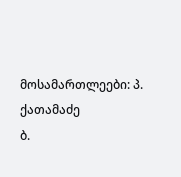მოსამართლეები: პ. ქათამაძე
ბ.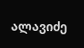ალავიძე